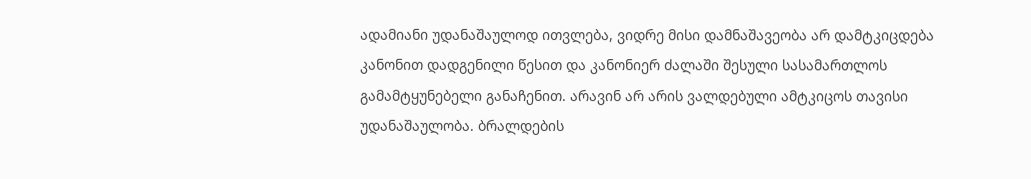ადამიანი უდანაშაულოდ ითვლება, ვიდრე მისი დამნაშავეობა არ დამტკიცდება კანონით დადგენილი წესით და კანონიერ ძალაში შესული სასამართლოს გამამტყუნებელი განაჩენით. არავინ არ არის ვალდებული ამტკიცოს თავისი უდანაშაულობა. ბრალდების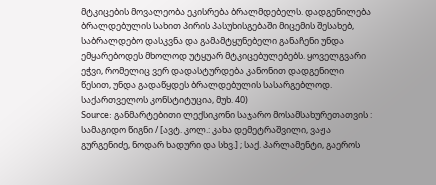მტკიცების მოვალეობა ეკისრება ბრალმდებელს. დადგენილება ბრალდებულის სახით პირის პასუხისგებაში მიცემის შესახებ, საბრალდებო დასკვნა და გამამტყუნებელი განაჩენი უნდა ემყარებოდეს მხოლოდ უტყუარ მტკიცებულებებს. ყოველგვარი ეჭვი, რომელიც ვერ დადასტურდება კანონით დადგენილი წესით, უნდა გადაწყდეს ბრალდებულის სასარგებლოდ. საქართველოს კონსტიტუცია, მუხ. 40)
Source: განმარტებითი ლექსიკონი საჯარო მოსამსახურეთათვის : სამაგიდო წიგნი / [ავტ. კოლ.: კახა დემეტრაშვილი, ვაჟა გურგენიძე, ნოდარ ხადური და სხვ.] ; საქ. პარლამენტი, გაეროს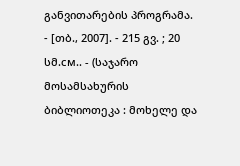განვითარების პროგრამა. - [თბ., 2007]. - 215 გვ. ; 20 სმ.см.. - (საჯარო მოსამსახურის ბიბლიოთეკა : მოხელე და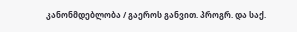კანონმდებლობა / გაეროს განვით. პროგრ. და საქ.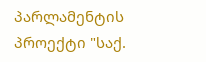პარლამენტის პროექტი "საქ.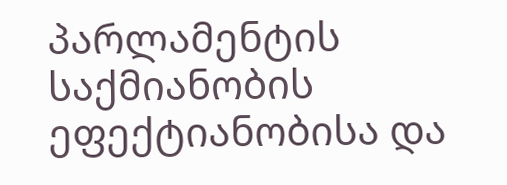პარლამენტის საქმიანობის ეფექტიანობისა და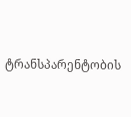ტრანსპარენტობის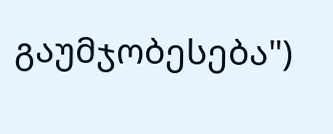გაუმჯობესება")